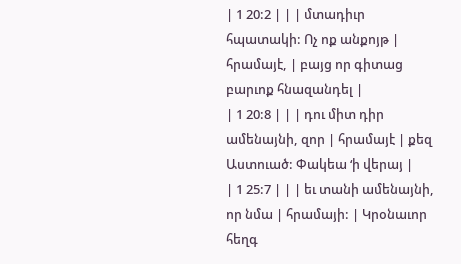| 1 20:2 | | | մտադիւր հպատակի: Ոչ ոք անքոյթ | հրամայէ, | բայց որ գիտաց բարւոք հնազանդել |
| 1 20:8 | | | դու միտ դիր ամենայնի, զոր | հրամայէ | քեզ Աստուած: Փակեա ‘ի վերայ |
| 1 25:7 | | | եւ տանի ամենայնի, որ նմա | հրամայի: | Կրօնաւոր հեղգ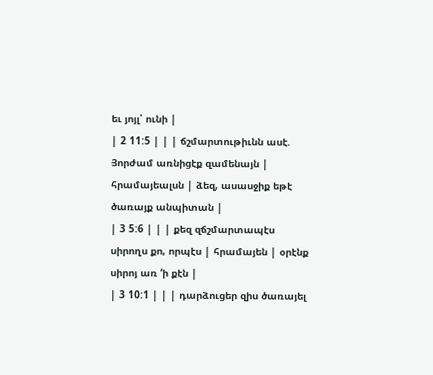եւ յոյլ՝ ունի |
| 2 11:5 | | | ճշմարտութիւնն ասէ. Յորժամ առնիցէք զամենայն | հրամայեալսն | ձեզ, ասասջիք եթէ ծառայք անպիտան |
| 3 5:6 | | | քեզ զճշմարտապէս սիրողս քո, որպէս | հրամայեն | օրէնք սիրոյ առ ‘ի քէն |
| 3 10:1 | | | դարձուցեր զիս ծառայել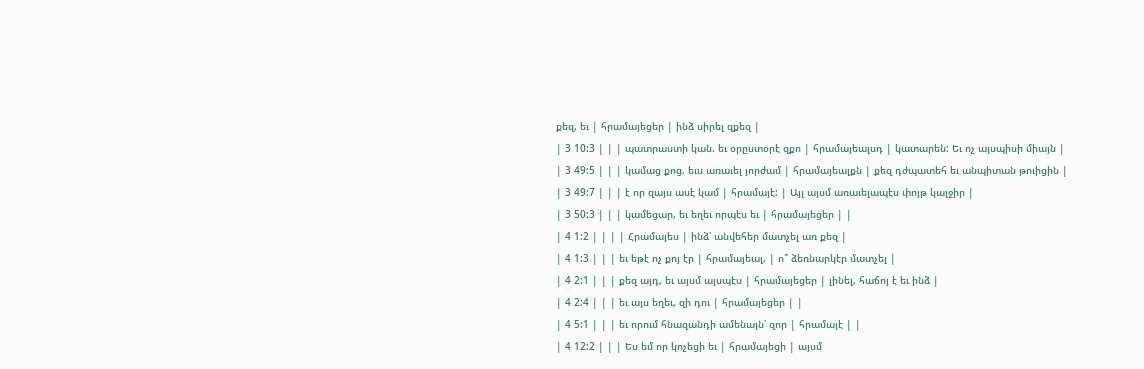քեզ, եւ | հրամայեցեր | ինձ սիրել զքեզ |
| 3 10:3 | | | պատրաստի կան. եւ օրըստօրէ զքո | հրամայեալսդ | կատարեն: Եւ ոչ այսպիսի միայն |
| 3 49:5 | | | կամաց քոց. եւս առաւել յորժամ | հրամայեալքն | քեզ դժպատեհ եւ անպիտան թուիցին |
| 3 49:7 | | | է որ զայս ասէ կամ | հրամայէ: | Այլ այսմ առաւելապէս փոյթ կալջիր |
| 3 50:3 | | | կամեցար, եւ եղեւ որպէս եւ | հրամայեցեր | |
| 4 1:2 | | | | Հրամայես | ինձ՝ անվեհեր մատչել առ քեզ |
| 4 1:3 | | | եւ եթէ ոչ քոյ էր | հրամայեալ, | ո՞ ձեռնարկէր մատչել |
| 4 2:1 | | | քեզ այդ, եւ այսմ այսպէս | հրամայեցեր | լինել, հաճոյ է եւ ինձ |
| 4 2:4 | | | եւ այս եղեւ, զի դու | հրամայեցեր | |
| 4 5:1 | | | եւ որում հնազանդի ամենայն՝ զոր | հրամայէ | |
| 4 12:2 | | | Ես եմ որ կոչեցի եւ | հրամայեցի | այսմ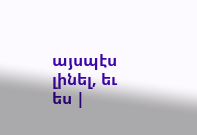այսպէս լինել, եւ ես |